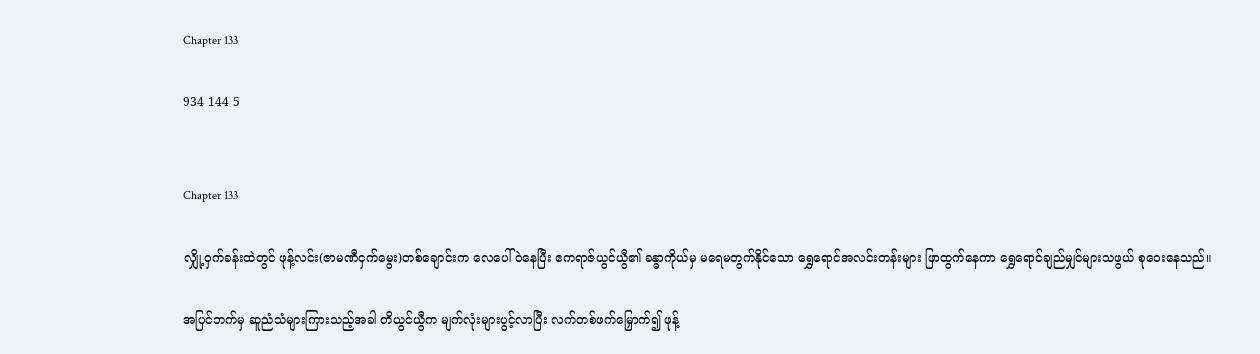Chapter 133

934 144 5


Chapter 133

လျှို့ဝှက်ခန်းထဲတွင် ဖုန့်လင်း(ဇာမဏီငှက်မွေး)တစ်ချောင်းက လေပေါ်ဝဲနေပြီး ဧကရာဇ်ယွင်ယွီ၏ ခန္ဓာကိုယ်မှ မရေမတွက်နိုင်သော ရွှေရောင်အလင်းတန်းများ ဖြာထွက်နေကာ ရွှေရောင်ချည်မျှင်များသဖွယ် စုဝေးနေသည်။

အပြင်ဘက်မှ ဆူညံသံများကြားသည့်အခါ တိယွင်ယွီက မျက်လုံးများပွင့်လာပြီး လက်တစ်ဖက်မြှောက်၍ ဖုန့်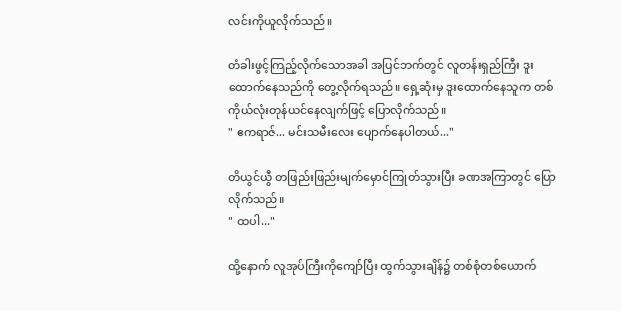လင်းကိုယူလိုက်သည်။

တံခါးဖွင့်ကြည့်လိုက်သောအခါ အပြင်ဘက်တွင် လူတန်းရှည်ကြီး ဒူးထောက်နေသည်ကို တွေ့လိုက်ရသည်။ ရှေ့ဆုံးမှ ဒူးထောက်နေသူက တစ်ကိုယ်လုံးတုန်ယင်နေလျက်ဖြင့် ပြောလိုက်သည်။
" ဧကရာဇ်... မင်းသမီးလေး ပျောက်နေပါတယ်..."

တိယွင်ယွီ တဖြည်းဖြည်းမျက်မှောင်ကြုတ်သွားပြီး ခဏအကြာတွင် ပြောလိုက်သည်။
" ထပါ..."

ထို့နောက် လူအုပ်ကြီးကိုကျော်ပြီး ထွက်သွားချိန်၌ တစ်စုံတစ်ယောက်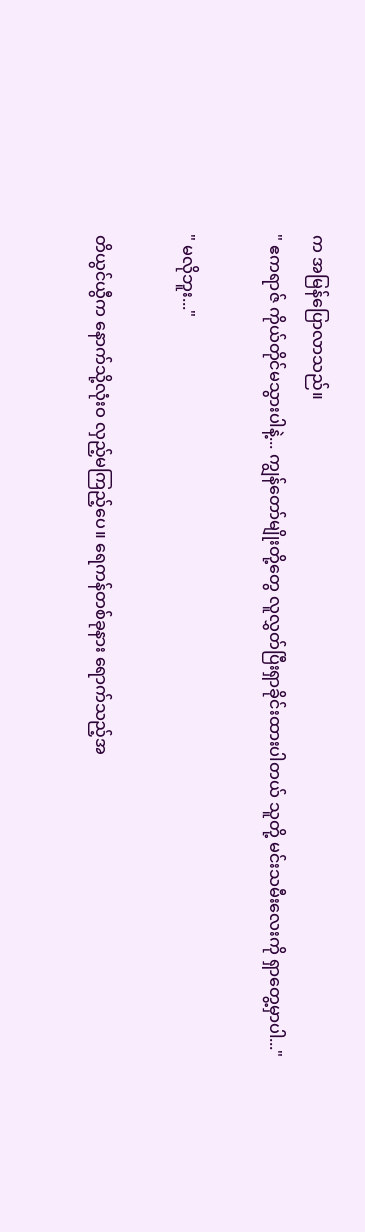က အမြန်ပြောလာသည်။
" ဧကရာဇ် ကိုယ်တိုင်မသွားပါနဲ့... ကျွန်တော်မျိုးတို့တွေ လူလွှတ်ပြီးရှာခိုင်းထားပါတယ် သူတို့ မင်းသမီးလေးကို ရှာတွေ့မှာပါ..."

" မလိုဘူး..."

တိယွင်ယွီက နောက်သို့လုံးဝ လှည့်မကြည့်ပေ။ ရေကန်တစ်ခုနား ရောက်သည့်အ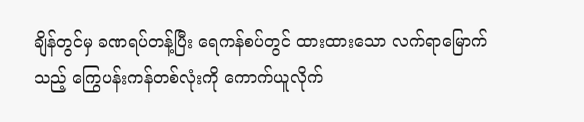ချိန်တွင်မှ ခဏရပ်တန့်ပြီး ရေကန်စပ်တွင် ထားထားသော လက်ရာမြောက်သည့် ကြွေပန်းကန်တစ်လုံးကို ကောက်ယူလိုက်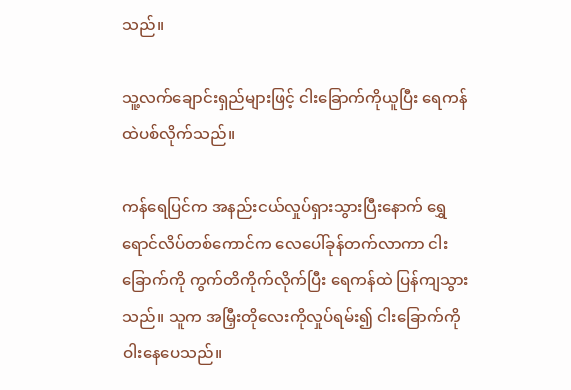သည်။

သူ့လက်ချောင်းရှည်များဖြင့် ‌ငါးခြောက်ကိုယူပြီး ရေကန်ထဲပစ်လိုက်သည်။

ကန်ရေပြင်က အနည်းငယ်လှုပ်ရှားသွားပြီးနောက် ရွှေရောင်လိပ်တစ်ကောင်က လေပေါ်ခုန်တက်လာကာ ငါးခြောက်ကို ကွက်တိကိုက်လိုက်ပြီး ရေကန်ထဲ ပြန်ကျသွားသည်။ သူက အမြှီးတိုလေးကိုလှုပ်ရမ်း၍ ငါးခြောက်ကို ဝါးနေပေသည်။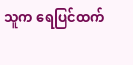သူက ရေပြင်ထက်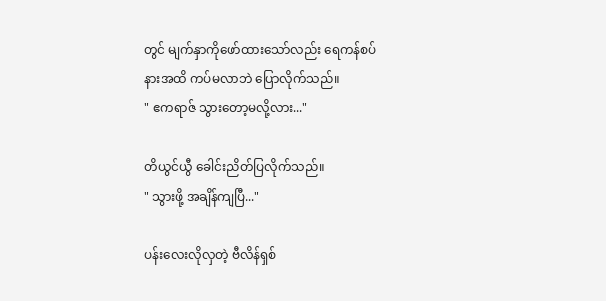တွင် မျက်နှာကိုဖော်ထားသော်လည်း ရေကန်စပ်နားအထိ ကပ်မလာဘဲ ပြောလိုက်သည်။
" ဧကရာဇ် သွားတော့မလို့လား..."

တိယွင်ယွီ ခေါင်းညိတ်ပြလိုက်သည်။
" သွားဖို့ အချိန်ကျပြီ..."

ပန်းလေးလိုလှတဲ့ ဗီလိန်ရှစ်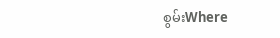စွမ်းWhere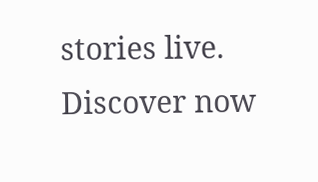stories live. Discover now